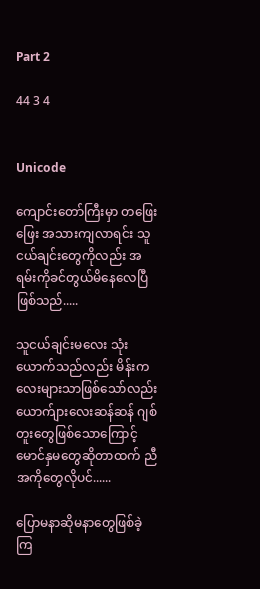Part 2

44 3 4


Unicode

ကျောင်းတော်ကြီးမှာ တဖြေးဖြေး ‌အသားကျလာရင်း သူငယ်ချင်းတွေကိုလည်း အရမ်းကိုခင်တွယ်မိနေလေပြီ ဖြစ်သည်.....

သူငယ်ချင်းမလေး သုံးယောက်သည်လည်း မိန်းကလေးများသာဖြစ်သော်လည်း ယောက်ျားလေးဆန်ဆန် ဂျစ်တူးတွေဖြစ်သောကြောင့် မောင်နှမတွေဆိုတာထက် ညီအကိုတွေလိုပင်......

ပြောမနာဆိုမနာတွေဖြစ်ခဲ့ကြ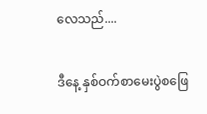လေသည်....

ဒီနေ့ နှစ်ဝက်‌စာမေးပွဲစဖြေ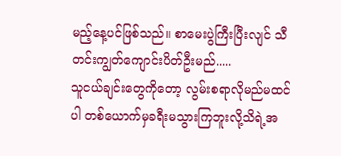မည့်နေ့ပင်ဖြစ်သည်။ စာမေးပွဲကြီးပြီးလျင် သီတင်းကျွတ်ကျောင်းပိတ်ဦးမည်.....
သူငယ်ချင်းတွေကိုတော့ လွမ်းစရာလိုမည်မထင်ပါ တစ်ယောက်မှခရီးမသွားကြဘူးလို့သိရဲ့အ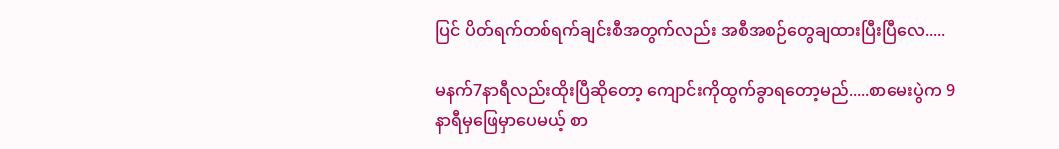ပြင် ပိတ်ရက်တစ်ရက်ချင်းစီအတွက်လည်း အစီအစဉ်တွေချထားပြီးပြီလေ.....

မနက်7နာရီလည်းထိုးပြီဆိုတော့ ကျောင်းကိုထွက်ခွာရတော့မည်.....စာမေးပွဲက 9နာရီမှဖြေမှာပေမယ့် စာ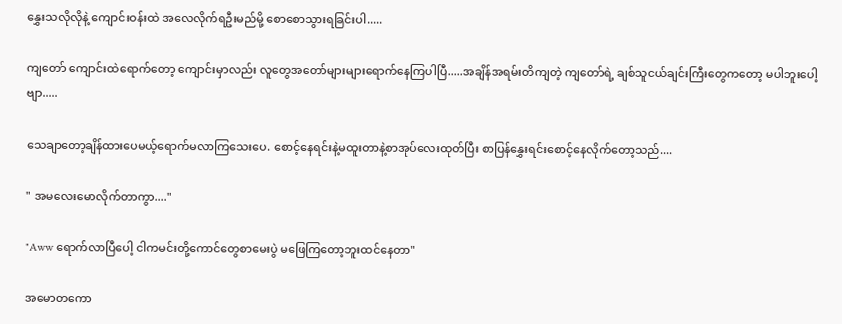နွှေးသလိုလိုနဲ့ ကျောင်းဝန်းထဲ အလေလိုက်ရဦးမည်မို့ စောစောသွားရခြင်းပါ.....

ကျတော် ကျောင်းထဲရောက်တော့ ကျောင်းမှာလည်း လူတွေ‌အတော်များများရောက်နေကြပါပြီ.....အချိန်အရမ်းတိကျတဲ့ ကျတော်ရဲ့ ချစ်သူငယ်ချင်းကြီးတွေကတော့ မပါဘူးပေါ့ဗျာ.....

သေချာတော့ချိန်ထားပေမယ့်ရောက်မလာကြသေးပေ. စောင့်နေရင်းနဲ့မထူးတာနဲ့စာအုပ်လေးထုတ်ပြီး စာပြန်နွှေးရင်းစောင့်နေလိုက်တော့သည်....

" အမလေးမောလိုက်တာကွာ...."

"Aww ရောက်လာပြီပေါ့ ငါကမင်းတို့ကောင်တွေစာမေးပွဲ မဖြေ‌ကြတော့ဘူးထင်နေတာ"

အမောတကော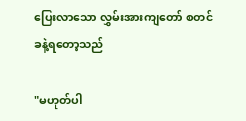ပြေးလာသော လွှမ်းအားကျတော် စတင်ခနဲ့ရတော့သည်

"မဟုတ်ပါ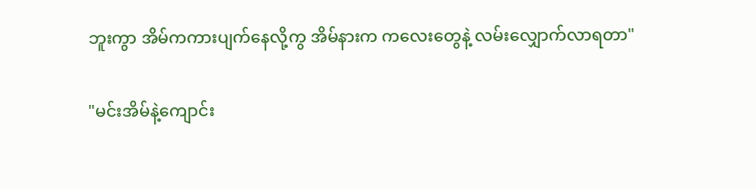ဘူးကွာ အိမ်ကကားပျက်နေလို့ကွ အိမ်နားက ကလေးတွေနဲ့ လမ်းလျှောက်လာရတာ"

"မင်းအိမ်နဲ့ကျောင်း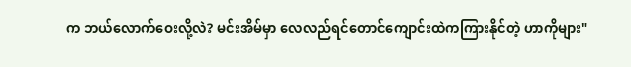က ဘယ်လောက်ဝေးလို့လဲ? မင်းအိမ်မှာ လေလည်ရင်တောင်ကျောင်းထဲကကြားနိုင်တဲ့ ဟာကိုများ"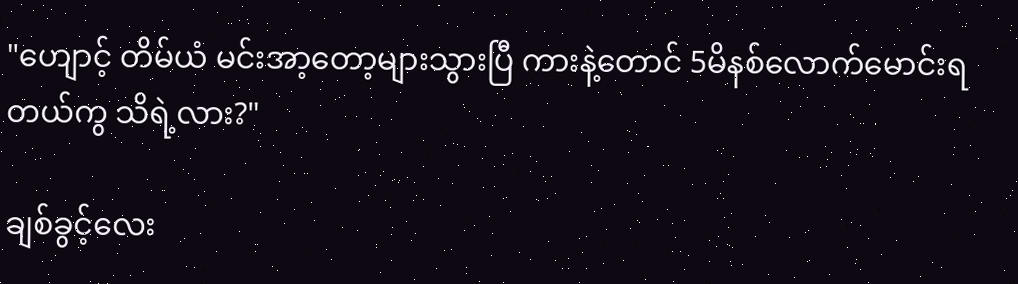"ဟျောင့် တိမ်ယံ မင်းအာ့တော့များသွားပြီ ကားနဲ့တောင် 5မိနစ်လောက်မောင်းရတယ်ကွ သိရဲ့လား?"

ချစ်ခွင့်လေး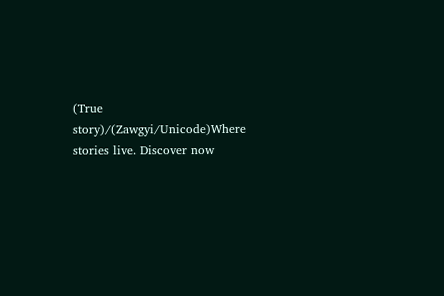(True story)/(Zawgyi/Unicode)Where stories live. Discover now